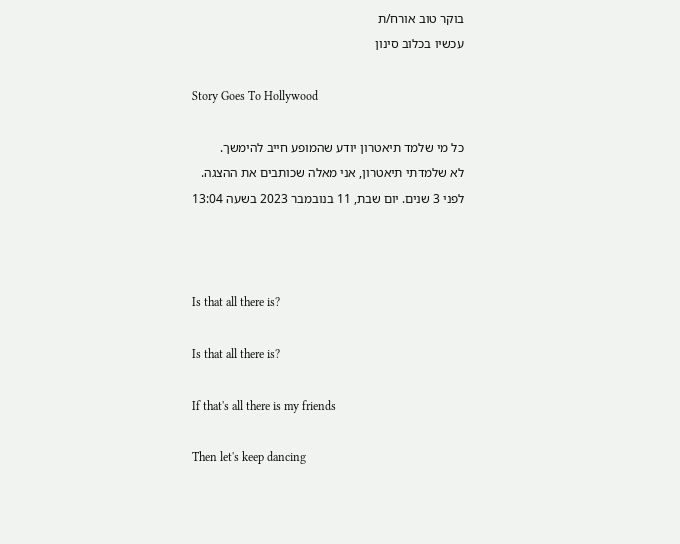בוקר טוב אורח/ת
עכשיו בכלוב סינון

Story Goes To Hollywood

כל מי שלמד תיאטרון יודע שהמופע חייב להימשך.
לא שלמדתי תיאטרון, אני מאלה שכותבים את ההצגה.
לפני 3 שנים. יום שבת, 11 בנובמבר 2023 בשעה 13:04



Is that all there is?

Is that all there is?

If that's all there is my friends

Then let's keep dancing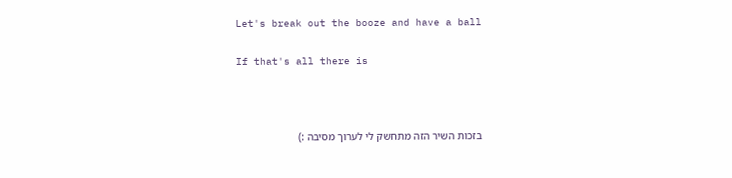Let's break out the booze and have a ball

If that's all there is



בזכות השיר הזה מתחשק לי לערוך מסיבה :)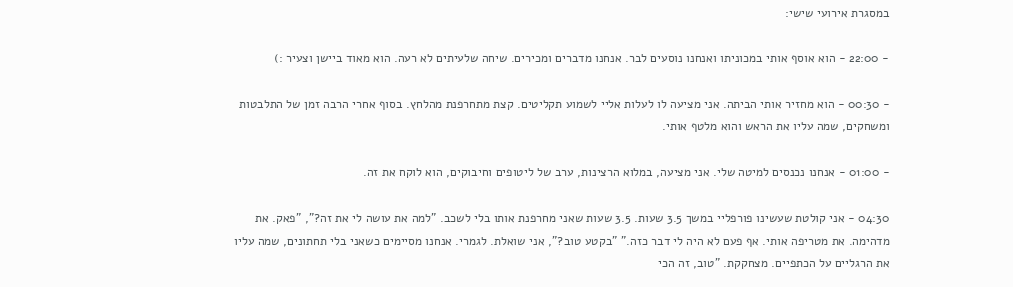במסגרת אירועי שישי:

- 22:00 - הוא אוסף אותי במכוניתו ואנחנו נוסעים לבר. אנחנו מדברים ומכירים. שיחה שלעיתים לא רעה. הוא מאוד ביישן וצעיר :)

- 00:30 - הוא מחזיר אותי הביתה. אני מציעה לו לעלות אליי לשמוע תקליטים. קצת מתחרפנת מהלחץ. בסוף אחרי הרבה זמן של התלבטות ומשחקים, שמה עליו את הראש והוא מלטף אותי.

- 01:00 - אנחנו נכנסים למיטה שלי. אני מציעה, במלוא הרצינות, ערב של ליטופים וחיבוקים, הוא לוקח את זה.

04:30 - אני קולטת שעשינו פורפליי במשך 3.5 שעות. 3.5 שעות שאני מחרפנת אותו בלי לשכב. "למה את עושה לי את זה?", "פאק. את מדהימה. את מטריפה אותי. אף פעם לא היה לי דבר כזה." "בקטע טוב?", אני שואלת. לגמרי. אנחנו מסיימים כשאני בלי תחתונים, שמה עליו את הרגליים על הכתפיים. מצחקקת. "טוב, זה הכי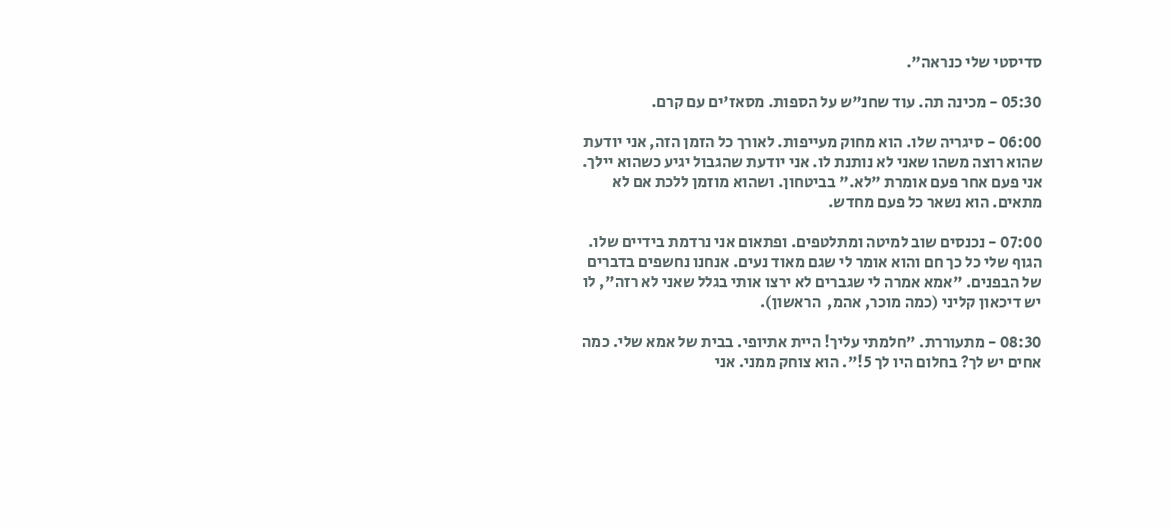סדיסטי שלי כנראה".

05:30 - מכינה תה. עוד שחנ"ש על הספות. מסאז'ים עם קרם.

06:00 - סיגריה שלו. הוא מחוק מעייפות. לאורך כל הזמן הזה, אני יודעת שהוא רוצה משהו שאני לא נותנת לו. אני יודעת שהגבול יגיע כשהוא יילך. אני פעם אחר פעם אומרת "לא." בביטחון. ושהוא מוזמן ללכת אם לא מתאים. הוא נשאר כל פעם מחדש.

07:00 - נכנסים שוב למיטה ומתלטפים. ופתאום אני נרדמת בידיים שלו. הגוף שלי כל כך חם והוא אומר לי שגם מאוד נעים. אנחנו נחשפים בדברים של הבפנים. "אמא אמרה לי שגברים לא ירצו אותי בגלל שאני לא רזה", לו יש דיכאון קליני (כמה מוכר, אהמ,  הראשון).

08:30 - מתעוררת. "חלמתי עליך! היית אתיופי. בבית של אמא שלי. כמה אחים יש לך? בחלום היו לך 5!". הוא צוחק ממני. אני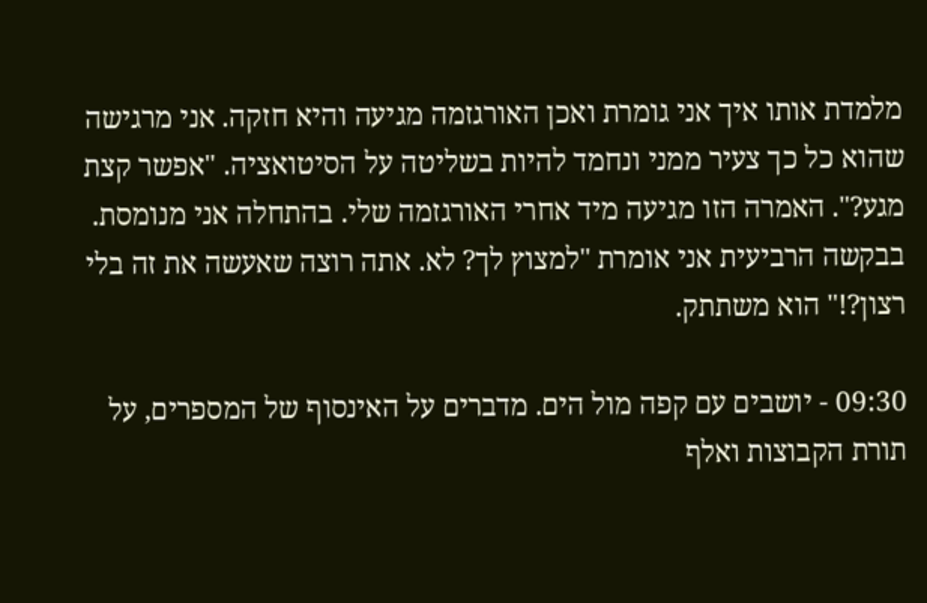מלמדת אותו איך אני גומרת ואכן האורגזמה מגיעה והיא חזקה. אני מרגישה שהוא כל כך צעיר ממני ונחמד להיות בשליטה על הסיטואציה. "אפשר קצת מגע?". האמרה הזו מגיעה מיד אחרי האורגזמה שלי. בהתחלה אני מנומסת. בבקשה הרביעית אני אומרת "למצוץ לך? לא. אתה רוצה שאעשה את זה בלי רצון?!" הוא משתתק.

09:30 - יושבים עם קפה מול הים. מדברים על האינסוף של המספרים, על תורת הקבוצות ואלף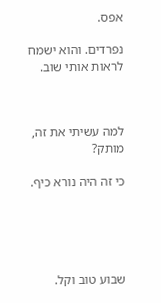אפס.

נפרדים. והוא ישמח לראות אותי שוב.



למה עשיתי את זה, מותק?

כי זה היה נורא כיף.





שבוע טוב וקל.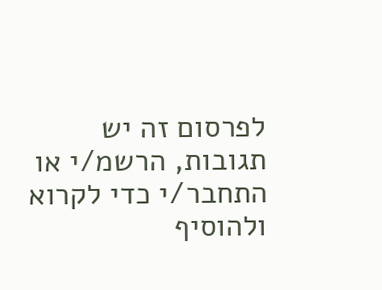לפרסום זה יש תגובות, הרשמ/י או התחבר/י כדי לקרוא ולהוסיף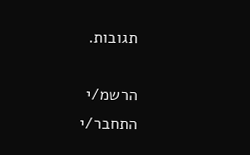תגובות.

הרשמ/י התחבר/י